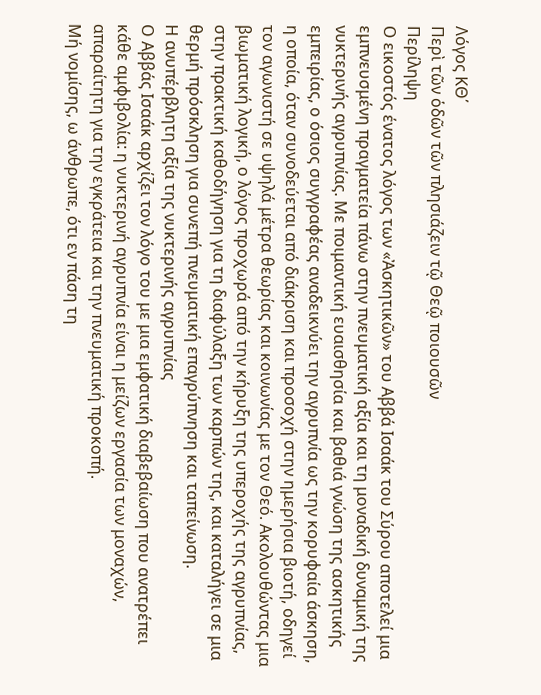Λόγος ΚΘ΄
Περὶ τῶν ὁδῶν τῶν πλησιάζειν τῷ Θεῷ ποιουσῶν
Περίληψη
Ο εικοστός ένατος λόγος των «Ἀσκητικῶν» του Αββά Ισαάκ του Σύρου αποτελεί μια εμπνευσμένη πραγματεία πάνω στην πνευματική αξία και τη μοναδική δυναμική της νυκτερινής αγρυπνίας. Με ποιμαντική ευαισθησία και βαθιά γνώση της ασκητικής εμπειρίας, ο όσιος συγγραφέας αναδεικνύει την αγρυπνία ως την κορυφαία άσκηση, η οποία, όταν συνοδεύεται από διάκριση και προσοχή στην ημερήσια βιοτή, οδηγεί τον αγωνιστή σε υψηλά μέτρα θεωρίας και κοινωνίας με τον Θεό. Ακολουθώντας μια βιωματική λογική, ο λόγος προχωρά από την κήρυξη της υπεροχής της αγρυπνίας, στην πρακτική καθοδήγηση για τη διαφύλαξη των καρπών της, και καταλήγει σε μια θερμή πρόσκληση για συνεπή πνευματική επαγρύπνηση και ταπείνωση.
Η ανυπέρβλητη αξία της νυκτερινής αγρυπνίας
Ο Αββάς Ισαάκ αρχίζει τον λόγο του με μια εμφατική διαβεβαίωση που ανατρέπει κάθε αμφιβολία: η νυκτερινή αγρυπνία είναι η μείζων εργασία των μοναχών, απαραίτητη για την εγκράτεια και την πνευματική προκοπή.
Μή νομίσης, ω άνθρωπε, ότι εν πάση τη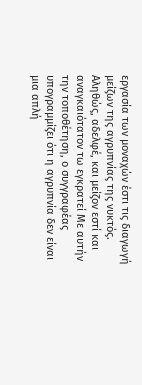εργασία των μοναχών έστι τις διαγωγή μείζων της αγρυπνίας της νυκτός. Αληθώς, αδελφέ, και μείζον εστί και αναγκαιότατον τω εγκρατεί Με αυτήν την τοποθέτηση, ο συγγραφέας υπογραμμίζει ότι η αγρυπνία δεν είναι μια απλή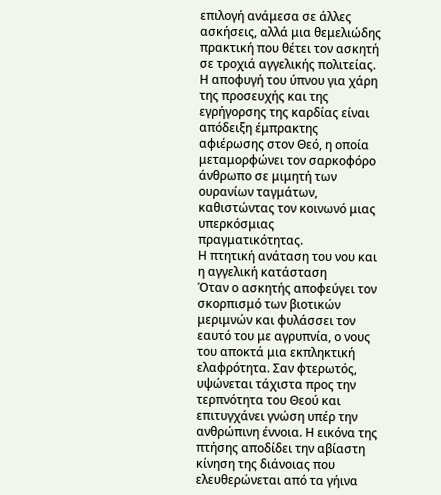επιλογή ανάμεσα σε άλλες ασκήσεις, αλλά μια θεμελιώδης πρακτική που θέτει τον ασκητή σε τροχιά αγγελικής πολιτείας. Η αποφυγή του ύπνου για χάρη της προσευχής και της εγρήγορσης της καρδίας είναι απόδειξη έμπρακτης αφιέρωσης στον Θεό, η οποία μεταμορφώνει τον σαρκοφόρο άνθρωπο σε μιμητή των ουρανίων ταγμάτων, καθιστώντας τον κοινωνό μιας υπερκόσμιας πραγματικότητας.
Η πτητική ανάταση του νου και η αγγελική κατάσταση
Όταν ο ασκητής αποφεύγει τον σκορπισμό των βιοτικών μεριμνών και φυλάσσει τον εαυτό του με αγρυπνία, ο νους του αποκτά μια εκπληκτική ελαφρότητα. Σαν φτερωτός, υψώνεται τάχιστα προς την τερπνότητα του Θεού και επιτυγχάνει γνώση υπέρ την ανθρώπινη έννοια. Η εικόνα της πτήσης αποδίδει την αβίαστη κίνηση της διάνοιας που ελευθερώνεται από τα γήινα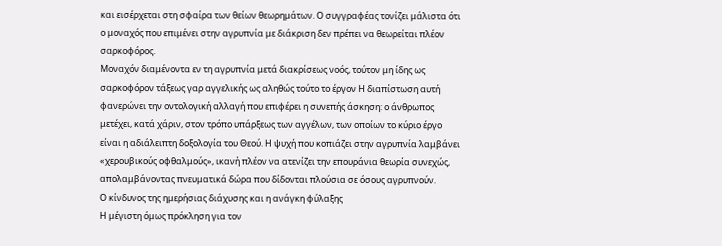και εισέρχεται στη σφαίρα των θείων θεωρημάτων. Ο συγγραφέας τονίζει μάλιστα ότι ο μοναχός που επιμένει στην αγρυπνία με διάκριση δεν πρέπει να θεωρείται πλέον σαρκοφόρος.
Μοναχόν διαμένοντα εν τη αγρυπνία μετά διακρίσεως νοός, τούτον μη ίδης ως σαρκοφόρον τάξεως γαρ αγγελικής ως αληθώς τούτο το έργον Η διαπίστωση αυτή φανερώνει την οντολογική αλλαγή που επιφέρει η συνεπής άσκηση: ο άνθρωπος μετέχει, κατά χάριν, στον τρόπο υπάρξεως των αγγέλων, των οποίων το κύριο έργο είναι η αδιάλειπτη δοξολογία του Θεού. Η ψυχή που κοπιάζει στην αγρυπνία λαμβάνει «χερουβικούς οφθαλμούς», ικανή πλέον να ατενίζει την επουράνια θεωρία συνεχώς, απολαμβάνοντας πνευματικά δώρα που δίδονται πλούσια σε όσους αγρυπνούν.
Ο κίνδυνος της ημερήσιας διάχυσης και η ανάγκη φύλαξης
Η μέγιστη όμως πρόκληση για τον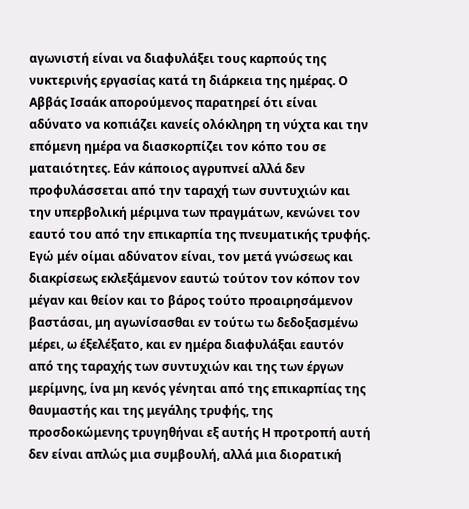αγωνιστή είναι να διαφυλάξει τους καρπούς της νυκτερινής εργασίας κατά τη διάρκεια της ημέρας. Ο Αββάς Ισαάκ απορούμενος παρατηρεί ότι είναι αδύνατο να κοπιάζει κανείς ολόκληρη τη νύχτα και την επόμενη ημέρα να διασκορπίζει τον κόπο του σε ματαιότητες. Εάν κάποιος αγρυπνεί αλλά δεν προφυλάσσεται από την ταραχή των συντυχιών και την υπερβολική μέριμνα των πραγμάτων, κενώνει τον εαυτό του από την επικαρπία της πνευματικής τρυφής.
Εγώ μέν οίμαι αδύνατον είναι, τον μετά γνώσεως και διακρίσεως εκλεξάμενον εαυτώ τούτον τον κόπον τον μέγαν και θείον και το βάρος τούτο προαιρησάμενον βαστάσαι, μη αγωνίσασθαι εν τούτω τω δεδοξασμένω μέρει, ω έξελέξατο, και εν ημέρα διαφυλάξαι εαυτόν από της ταραχής των συντυχιών και της των έργων μερίμνης, ίνα μη κενός γένηται από της επικαρπίας της θαυμαστής και της μεγάλης τρυφής, της προσδοκώμενης τρυγηθήναι εξ αυτής Η προτροπή αυτή δεν είναι απλώς μια συμβουλή, αλλά μια διορατική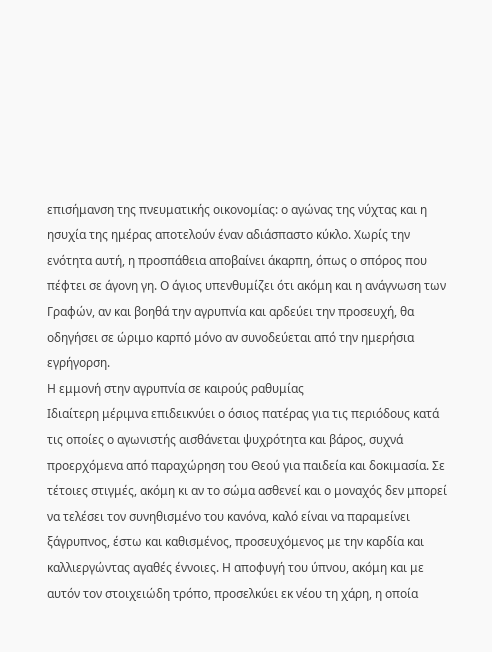επισήμανση της πνευματικής οικονομίας: ο αγώνας της νύχτας και η ησυχία της ημέρας αποτελούν έναν αδιάσπαστο κύκλο. Χωρίς την ενότητα αυτή, η προσπάθεια αποβαίνει άκαρπη, όπως ο σπόρος που πέφτει σε άγονη γη. Ο άγιος υπενθυμίζει ότι ακόμη και η ανάγνωση των Γραφών, αν και βοηθά την αγρυπνία και αρδεύει την προσευχή, θα οδηγήσει σε ώριμο καρπό μόνο αν συνοδεύεται από την ημερήσια εγρήγορση.
Η εμμονή στην αγρυπνία σε καιρούς ραθυμίας
Ιδιαίτερη μέριμνα επιδεικνύει ο όσιος πατέρας για τις περιόδους κατά τις οποίες ο αγωνιστής αισθάνεται ψυχρότητα και βάρος, συχνά προερχόμενα από παραχώρηση του Θεού για παιδεία και δοκιμασία. Σε τέτοιες στιγμές, ακόμη κι αν το σώμα ασθενεί και ο μοναχός δεν μπορεί να τελέσει τον συνηθισμένο του κανόνα, καλό είναι να παραμείνει ξάγρυπνος, έστω και καθισμένος, προσευχόμενος με την καρδία και καλλιεργώντας αγαθές έννοιες. Η αποφυγή του ύπνου, ακόμη και με αυτόν τον στοιχειώδη τρόπο, προσελκύει εκ νέου τη χάρη, η οποία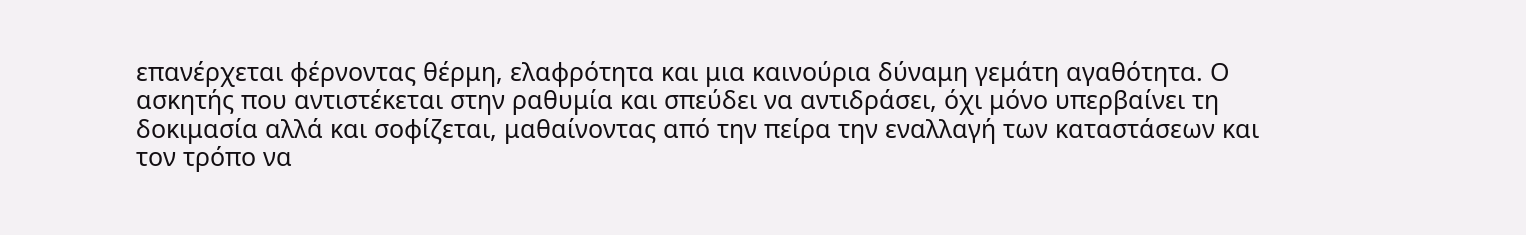επανέρχεται φέρνοντας θέρμη, ελαφρότητα και μια καινούρια δύναμη γεμάτη αγαθότητα. Ο ασκητής που αντιστέκεται στην ραθυμία και σπεύδει να αντιδράσει, όχι μόνο υπερβαίνει τη δοκιμασία αλλά και σοφίζεται, μαθαίνοντας από την πείρα την εναλλαγή των καταστάσεων και τον τρόπο να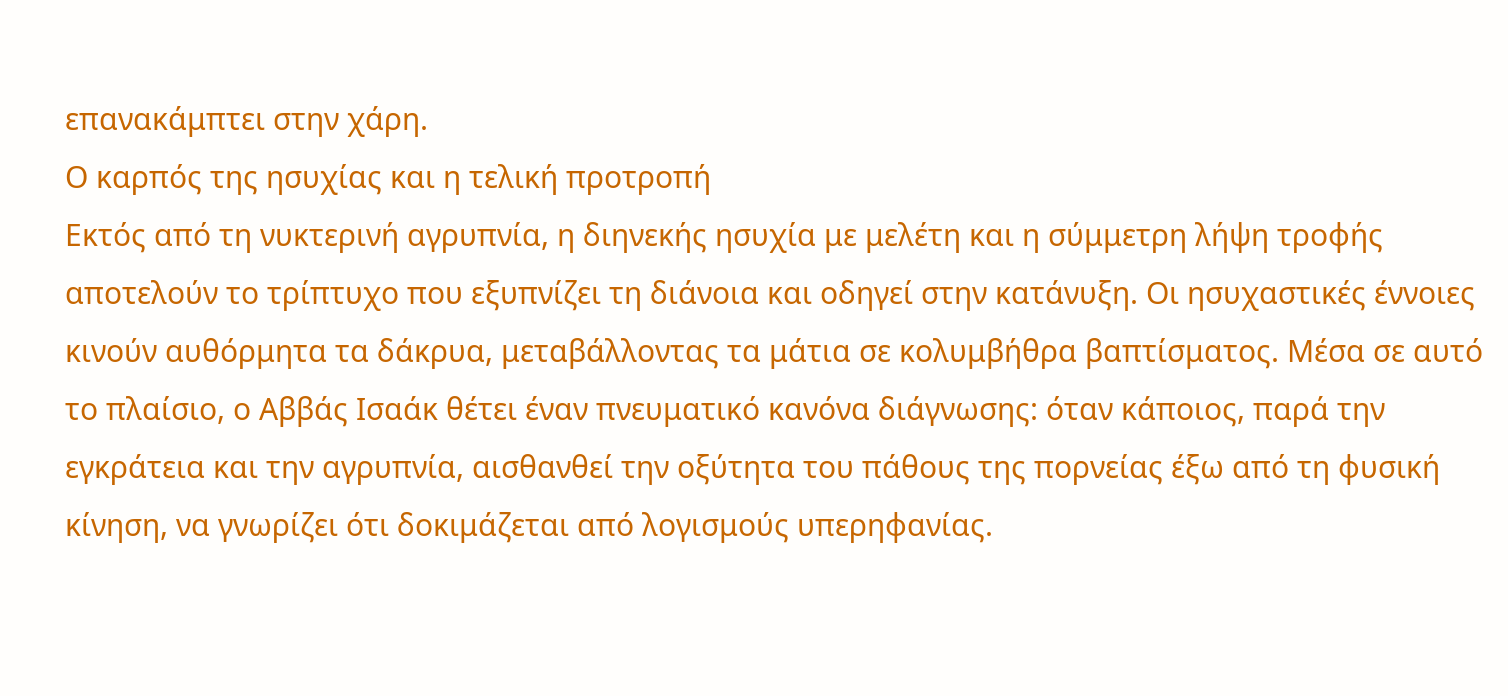επανακάμπτει στην χάρη.
Ο καρπός της ησυχίας και η τελική προτροπή
Εκτός από τη νυκτερινή αγρυπνία, η διηνεκής ησυχία με μελέτη και η σύμμετρη λήψη τροφής αποτελούν το τρίπτυχο που εξυπνίζει τη διάνοια και οδηγεί στην κατάνυξη. Οι ησυχαστικές έννοιες κινούν αυθόρμητα τα δάκρυα, μεταβάλλοντας τα μάτια σε κολυμβήθρα βαπτίσματος. Μέσα σε αυτό το πλαίσιο, ο Αββάς Ισαάκ θέτει έναν πνευματικό κανόνα διάγνωσης: όταν κάποιος, παρά την εγκράτεια και την αγρυπνία, αισθανθεί την οξύτητα του πάθους της πορνείας έξω από τη φυσική κίνηση, να γνωρίζει ότι δοκιμάζεται από λογισμούς υπερηφανίας.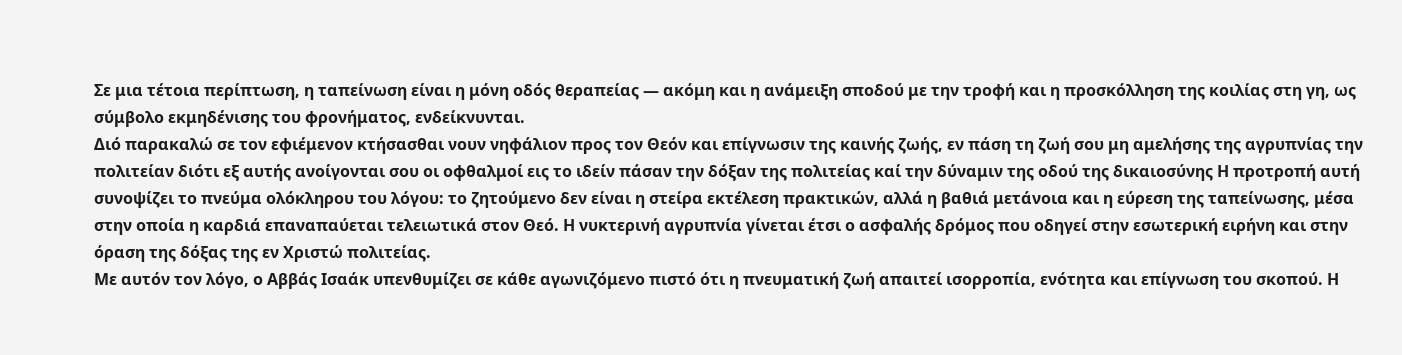Σε μια τέτοια περίπτωση, η ταπείνωση είναι η μόνη οδός θεραπείας — ακόμη και η ανάμειξη σποδού με την τροφή και η προσκόλληση της κοιλίας στη γη, ως σύμβολο εκμηδένισης του φρονήματος, ενδείκνυνται.
Διό παρακαλώ σε τον εφιέμενον κτήσασθαι νουν νηφάλιον προς τον Θεόν και επίγνωσιν της καινής ζωής, εν πάση τη ζωή σου μη αμελήσης της αγρυπνίας την πολιτείαν διότι εξ αυτής ανοίγονται σου οι οφθαλμοί εις το ιδείν πάσαν την δόξαν της πολιτείας καί την δύναμιν της οδού της δικαιοσύνης Η προτροπή αυτή συνοψίζει το πνεύμα ολόκληρου του λόγου: το ζητούμενο δεν είναι η στείρα εκτέλεση πρακτικών, αλλά η βαθιά μετάνοια και η εύρεση της ταπείνωσης, μέσα στην οποία η καρδιά επαναπαύεται τελειωτικά στον Θεό. Η νυκτερινή αγρυπνία γίνεται έτσι ο ασφαλής δρόμος που οδηγεί στην εσωτερική ειρήνη και στην όραση της δόξας της εν Χριστώ πολιτείας.
Με αυτόν τον λόγο, ο Αββάς Ισαάκ υπενθυμίζει σε κάθε αγωνιζόμενο πιστό ότι η πνευματική ζωή απαιτεί ισορροπία, ενότητα και επίγνωση του σκοπού. Η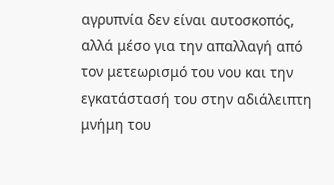αγρυπνία δεν είναι αυτοσκοπός, αλλά μέσο για την απαλλαγή από τον μετεωρισμό του νου και την εγκατάστασή του στην αδιάλειπτη μνήμη του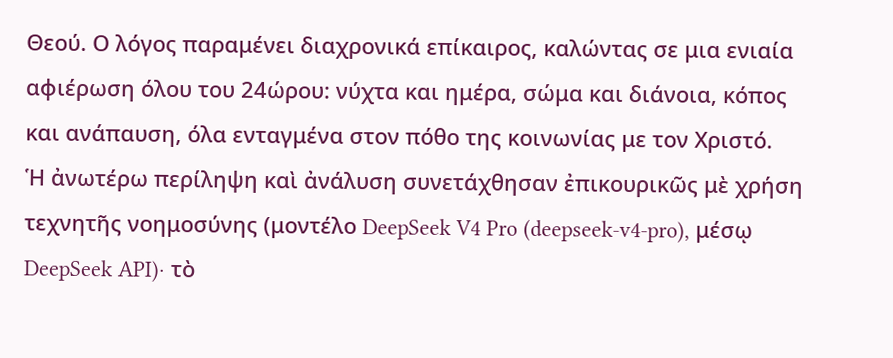Θεού. Ο λόγος παραμένει διαχρονικά επίκαιρος, καλώντας σε μια ενιαία αφιέρωση όλου του 24ώρου: νύχτα και ημέρα, σώμα και διάνοια, κόπος και ανάπαυση, όλα ενταγμένα στον πόθο της κοινωνίας με τον Χριστό.
Ἡ ἀνωτέρω περίληψη καὶ ἀνάλυση συνετάχθησαν ἐπικουρικῶς μὲ χρήση τεχνητῆς νοημοσύνης (μοντέλο DeepSeek V4 Pro (deepseek-v4-pro), μέσῳ DeepSeek API)· τὸ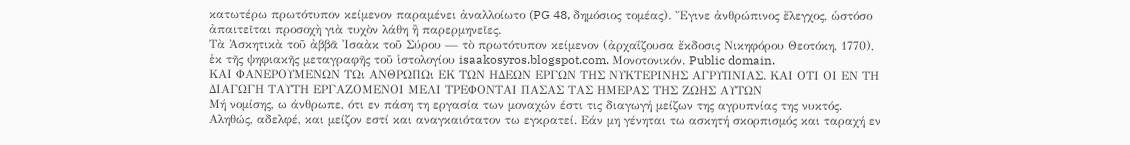κατωτέρω πρωτότυπον κείμενον παραμένει ἀναλλοίωτο (PG 48, δημόσιος τομέας). Ἔγινε ἀνθρώπινος ἔλεγχος, ὡστόσο ἀπαιτεῖται προσοχὴ γιὰ τυχὸν λάθη ἢ παρερμηνεῖες.
Τὰ Ἀσκητικὰ τοῦ ἀββᾶ Ἰσαὰκ τοῦ Σύρου — τὸ πρωτότυπον κείμενον (ἀρχαΐζουσα ἔκδοσις Νικηφόρου Θεοτόκη, 1770), ἐκ τῆς ψηφιακῆς μεταγραφῆς τοῦ ἱστολογίου isaakosyros.blogspot.com. Μονοτονικόν. Public domain.
ΚΑΙ ΦΑΝΕΡΟΥΜΕΝΩΝ ΤΩι ΑΝΘΡΩΠΩι ΕΚ ΤΩΝ ΗΔΕΩΝ ΕΡΓΩΝ ΤΗΣ ΝΥΚΤΕΡΙΝΗΣ ΑΓΡΥΠΝΙΑΣ. ΚΑΙ ΟΤΙ ΟΙ ΕΝ ΤΗ ΔΙΑΓΩΓΗ ΤΑΥΤΗ ΕΡΓΑΖΟΜΕΝΟΙ ΜΕΛΙ ΤΡΕΦΟΝΤΑΙ ΠΑΣΑΣ ΤΑΣ ΗΜΕΡΑΣ ΤΗΣ ΖΩΗΣ ΑΥΤΩΝ
Μή νομίσης, ω άνθρωπε, ότι εν πάση τη εργασία των μοναχών έστι τις διαγωγή μείζων της αγρυπνίας της νυκτός. Αληθώς, αδελφέ, και μείζον εστί και αναγκαιότατον τω εγκρατεί. Εάν μη γένηται τω ασκητή σκορπισμός και ταραχή εν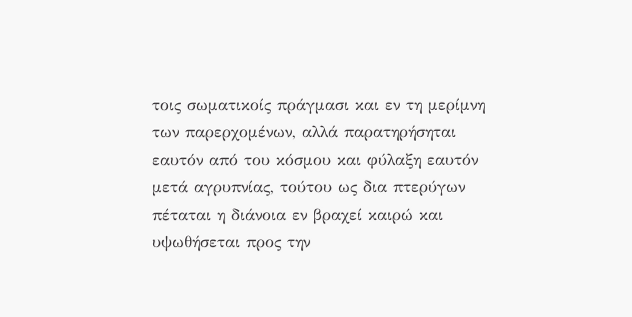τοις σωματικοίς πράγμασι και εν τη μερίμνη των παρερχομένων, αλλά παρατηρήσηται εαυτόν από του κόσμου και φύλαξη εαυτόν μετά αγρυπνίας, τούτου ως δια πτερύγων πέταται η διάνοια εν βραχεί καιρώ και υψωθήσεται προς την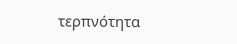τερπνότητα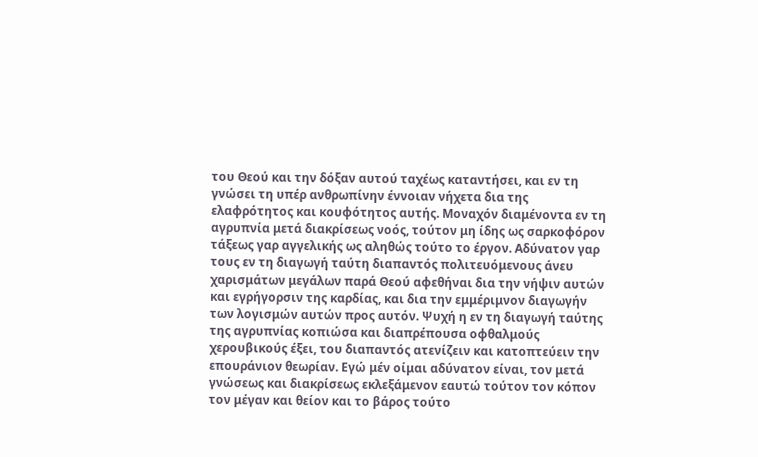του Θεού και την δόξαν αυτού ταχέως καταντήσει, και εν τη γνώσει τη υπέρ ανθρωπίνην έννοιαν νήχετα δια της ελαφρότητος και κουφότητος αυτής. Μοναχόν διαμένοντα εν τη αγρυπνία μετά διακρίσεως νοός, τούτον μη ίδης ως σαρκοφόρον τάξεως γαρ αγγελικής ως αληθώς τούτο το έργον. Αδύνατον γαρ τους εν τη διαγωγή ταύτη διαπαντός πολιτευόμενους άνευ χαρισμάτων μεγάλων παρά Θεού αφεθήναι δια την νήψιν αυτών και εγρήγορσιν της καρδίας, και δια την εμμέριμνον διαγωγήν των λογισμών αυτών προς αυτόν. Ψυχή η εν τη διαγωγή ταύτης της αγρυπνίας κοπιώσα και διαπρέπουσα οφθαλμούς χερουβικούς έξει, του διαπαντός ατενίζειν και κατοπτεύειν την επουράνιον θεωρίαν. Εγώ μέν οίμαι αδύνατον είναι, τον μετά γνώσεως και διακρίσεως εκλεξάμενον εαυτώ τούτον τον κόπον τον μέγαν και θείον και το βάρος τούτο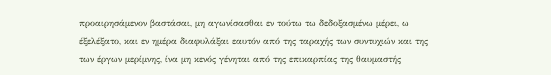προαιρησάμενον βαστάσαι, μη αγωνίσασθαι εν τούτω τω δεδοξασμένω μέρει, ω έξελέξατο, και εν ημέρα διαφυλάξαι εαυτόν από της ταραχής των συντυχιών και της των έργων μερίμνης, ίνα μη κενός γένηται από της επικαρπίας της θαυμαστής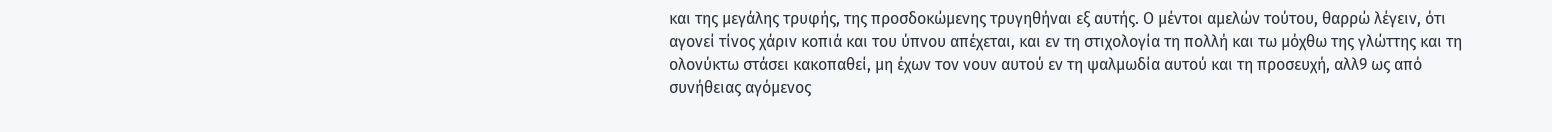και της μεγάλης τρυφής, της προσδοκώμενης τρυγηθήναι εξ αυτής. Ο μέντοι αμελών τούτου, θαρρώ λέγειν, ότι αγονεί τίνος χάριν κοπιά και του ύπνου απέχεται, και εν τη στιχολογία τη πολλή και τω μόχθω της γλώττης και τη ολονύκτω στάσει κακοπαθεί, μη έχων τον νουν αυτού εν τη ψαλμωδία αυτού και τη προσευχή, αλλ9 ως από συνήθειας αγόμενος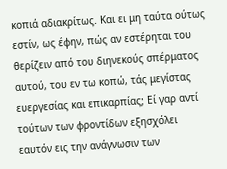κοπιά αδιακρίτως. Και ει μη ταύτα ούτως εστίν, ως έφην, πώς αν εστέρηται του θερίζειν από του διηνεκούς σπέρματος αυτού, του εν τω κοπώ, τάς μεγίστας ευεργεσίας και επικαρπίας; Εί γαρ αντί τούτων των φροντίδων εξησχόλει εαυτόν εις την ανάγνωσιν των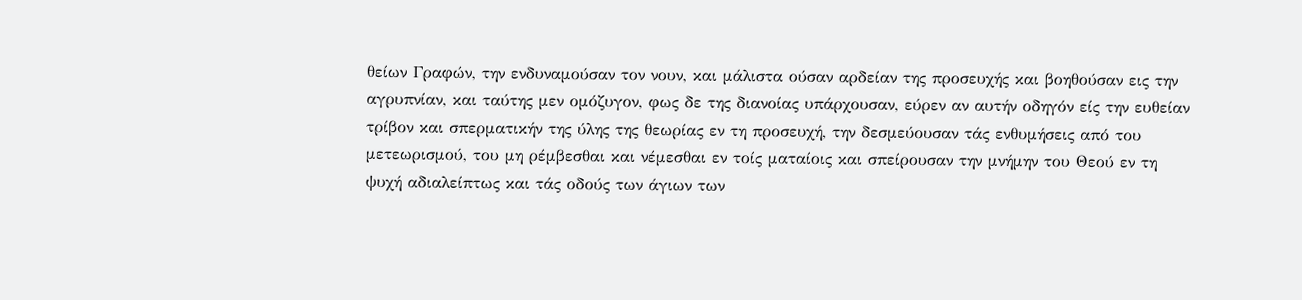θείων Γραφών, την ενδυναμούσαν τον νουν, και μάλιστα ούσαν αρδείαν της προσευχής και βοηθούσαν εις την αγρυπνίαν, και ταύτης μεν ομόζυγον, φως δε της διανοίας υπάρχουσαν, εύρεν αν αυτήν οδηγόν είς την ευθείαν τρίβον και σπερματικήν της ύλης της θεωρίας εν τη προσευχή, την δεσμεύουσαν τάς ενθυμήσεις από του μετεωρισμού, του μη ρέμβεσθαι και νέμεσθαι εν τοίς ματαίοις και σπείρουσαν την μνήμην του Θεού εν τη ψυχή αδιαλείπτως και τάς οδούς των άγιων των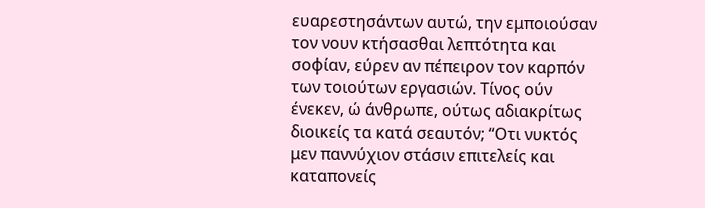ευαρεστησάντων αυτώ, την εμποιούσαν τον νουν κτήσασθαι λεπτότητα και σοφίαν, εύρεν αν πέπειρον τον καρπόν των τοιούτων εργασιών. Τίνος ούν ένεκεν, ώ άνθρωπε, ούτως αδιακρίτως διοικείς τα κατά σεαυτόν; “Οτι νυκτός μεν παννύχιον στάσιν επιτελείς και καταπονείς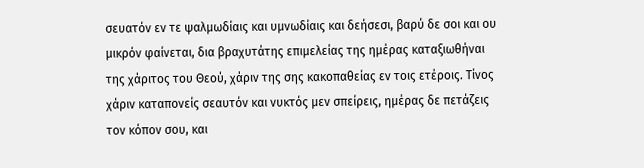σευατόν εν τε ψαλμωδίαις και υμνωδίαις και δεήσεσι, βαρύ δε σοι και ου μικρόν φαίνεται, δια βραχυτάτης επιμελείας της ημέρας καταξιωθήναι της χάριτος του Θεού, χάριν της σης κακοπαθείας εν τοις ετέροις. Τίνος χάριν καταπονείς σεαυτόν και νυκτός μεν σπείρεις, ημέρας δε πετάζεις τον κόπον σου, και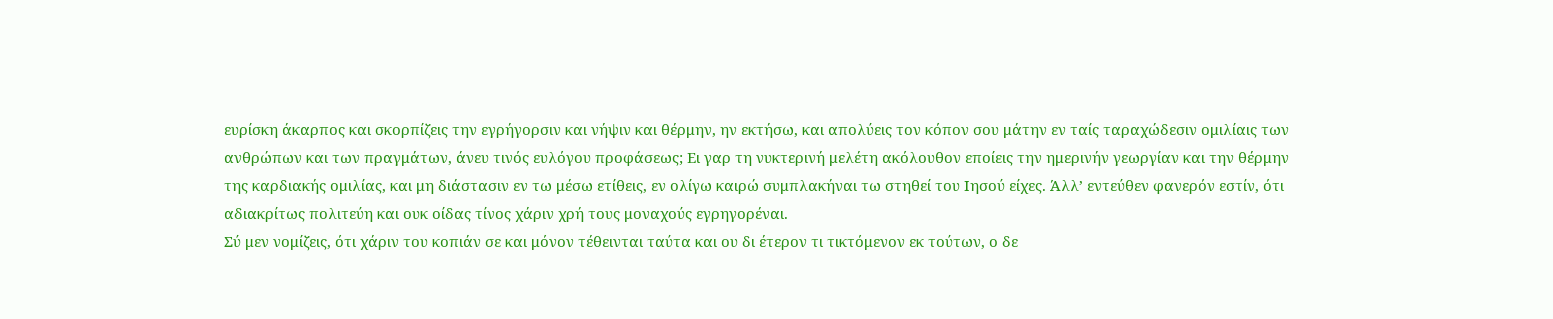ευρίσκη άκαρπος και σκορπίζεις την εγρήγορσιν και νήψιν και θέρμην, ην εκτήσω, και απολύεις τον κόπον σου μάτην εν ταίς ταραχώδεσιν ομιλίαις των ανθρώπων και των πραγμάτων, άνευ τινός ευλόγου προφάσεως; Ει γαρ τη νυκτερινή μελέτη ακόλουθον εποίεις την ημερινήν γεωργίαν και την θέρμην της καρδιακής ομιλίας, και μη διάστασιν εν τω μέσω ετίθεις, εν ολίγω καιρώ συμπλακήναι τω στηθεί του Ιησού είχες. Άλλ’ εντεύθεν φανερόν εστίν, ότι αδιακρίτως πολιτεύη και ουκ οίδας τίνος χάριν χρή τους μοναχούς εγρηγορέναι.
Σύ μεν νομίζεις, ότι χάριν του κοπιάν σε και μόνον τέθεινται ταύτα και ου δι έτερον τι τικτόμενον εκ τούτων, ο δε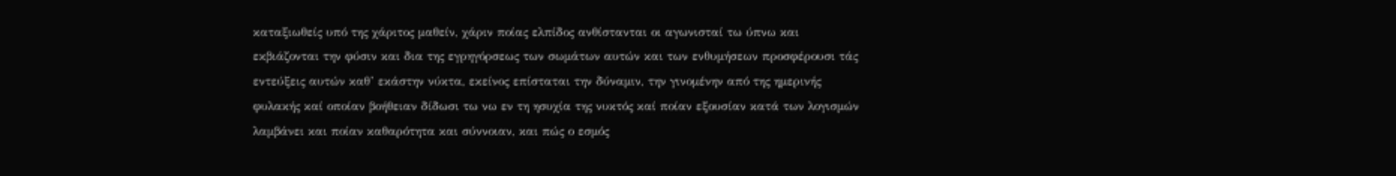καταξιωθείς υπό της χάριτος μαθείν, χάριν ποίας ελπίδος ανθίστανται οι αγωνισταί τω ύπνω και εκβιάζονται την φύσιν και δια της εγρηγόρσεως των σωμάτων αυτών και των ενθυμήσεων προσφέρουσι τάς εντεύξεις αυτών καθ’ εκάστην νύκτα, εκείνος επίσταται την δύναμιν, την γινομένην από της ημερινής φυλακής καί οποίαν βοήθειαν δίδωσι τω νω εν τη ησυχία της νυκτός καί ποίαν εξουσίαν κατά των λογισμών λαμβάνει και ποίαν καθαρότητα και σύννοιαν, και πώς ο εσμός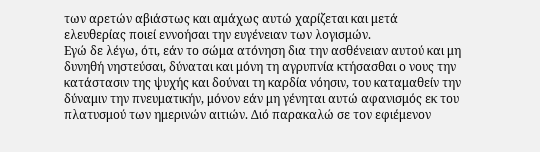των αρετών αβιάστως και αμάχως αυτώ χαρίζεται και μετά ελευθερίας ποιεί εννοήσαι την ευγένειαν των λογισμών.
Εγώ δε λέγω, ότι, εάν το σώμα ατόνηση δια την ασθένειαν αυτού και μη δυνηθή νηστεύσαι, δύναται και μόνη τη αγρυπνία κτήσασθαι ο νους την κατάστασιν της ψυχής και δούναι τη καρδία νόησιν, του καταμαθείν την δύναμιν την πνευματικήν, μόνον εάν μη γένηται αυτώ αφανισμός εκ του πλατυσμού των ημερινών αιτιών. Διό παρακαλώ σε τον εφιέμενον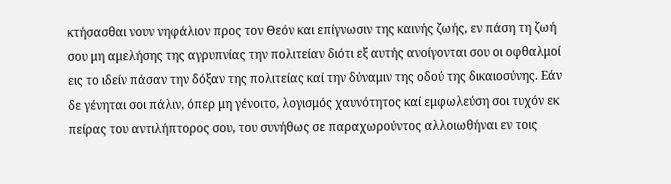κτήσασθαι νουν νηφάλιον προς τον Θεόν και επίγνωσιν της καινής ζωής, εν πάση τη ζωή σου μη αμελήσης της αγρυπνίας την πολιτείαν διότι εξ αυτής ανοίγονται σου οι οφθαλμοί εις το ιδείν πάσαν την δόξαν της πολιτείας καί την δύναμιν της οδού της δικαιοσύνης. Εάν δε γένηται σοι πάλιν, όπερ μη γένοιτο, λογισμός χαυνότητος καί εμφωλεύση σοι τυχόν εκ πείρας του αντιλήπτορος σου, του συνήθως σε παραχωρούντος αλλοιωθήναι εν τοις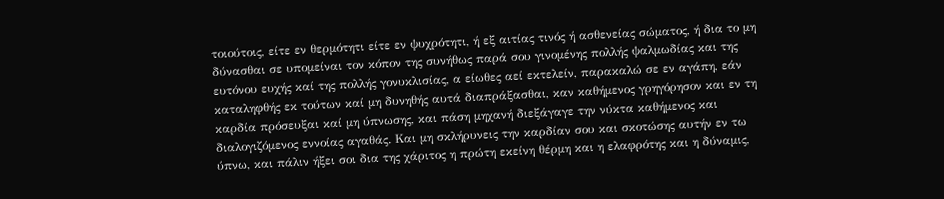τοιούτοις, είτε εν θερμότητι είτε εν ψυχρότητι, ή εξ αιτίας τινός ή ασθενείας σώματος, ή δια το μη δύνασθαι σε υπομείναι τον κόπον της συνήθως παρά σου γινομένης πολλής ψαλμωδίας και της ευτόνου ευχής καί της πολλής γονυκλισίας, α είωθες αεί εκτελείν, παρακαλώ σε εν αγάπη, εάν καταληφθής εκ τούτων καί μη δυνηθής αυτά διαπράξασθαι, καν καθήμενος γρηγόρησον και εν τη καρδία πρόσευξαι καί μη ύπνωσης, και πάση μηχανή διεξάγαγε την νύκτα καθήμενος και διαλογιζόμενος εννοίας αγαθάς. Και μη σκλήρυνεις την καρδίαν σου και σκοτώσης αυτήν εν τω ύπνω, και πάλιν ήξει σοι δια της χάριτος η πρώτη εκείνη θέρμη και η ελαφρότης και η δύναμις,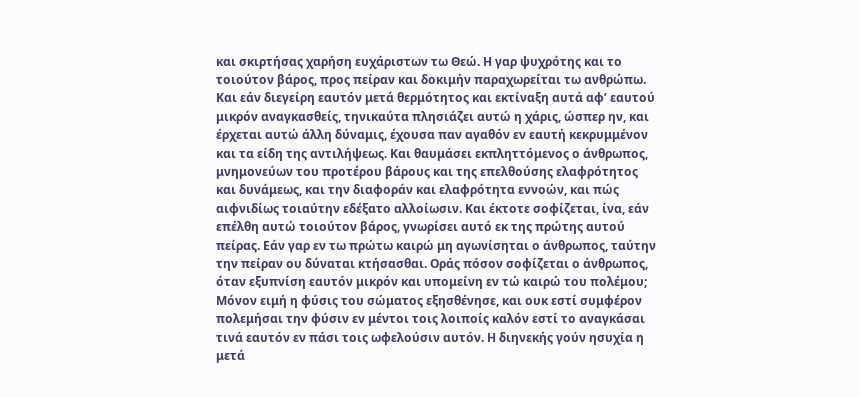και σκιρτήσας χαρήση ευχάριστων τω Θεώ. Η γαρ ψυχρότης και το τοιούτον βάρος, προς πείραν και δοκιμήν παραχωρείται τω ανθρώπω. Και εάν διεγείρη εαυτόν μετά θερμότητος και εκτίναξη αυτά αφ’ εαυτού μικρόν αναγκασθείς, τηνικαύτα πλησιάζει αυτώ η χάρις, ώσπερ ην, και έρχεται αυτώ άλλη δύναμις, έχουσα παν αγαθόν εν εαυτή κεκρυμμένον και τα είδη της αντιλήψεως. Και θαυμάσει εκπληττόμενος ο άνθρωπος, μνημονεύων του προτέρου βάρους και της επελθούσης ελαφρότητος και δυνάμεως, και την διαφοράν και ελαφρότητα εννοών, και πώς αιφνιδίως τοιαύτην εδέξατο αλλοίωσιν. Και έκτοτε σοφίζεται, ίνα, εάν επέλθη αυτώ τοιούτον βάρος, γνωρίσει αυτό εκ της πρώτης αυτού πείρας. Εάν γαρ εν τω πρώτω καιρώ μη αγωνίσηται ο άνθρωπος, ταύτην την πείραν ου δύναται κτήσασθαι. Οράς πόσον σοφίζεται ο άνθρωπος, όταν εξυπνίση εαυτόν μικρόν και υπομείνη εν τώ καιρώ του πολέμου; Μόνον ειμή η φύσις του σώματος εξησθένησε, και ουκ εστί συμφέρον πολεμήσαι την φύσιν εν μέντοι τοις λοιποίς καλόν εστί το αναγκάσαι τινά εαυτόν εν πάσι τοις ωφελούσιν αυτόν. Η διηνεκής γούν ησυχία η μετά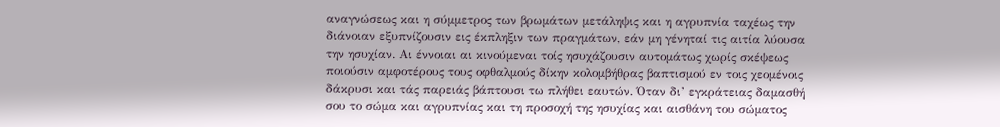αναγνώσεως και η σύμμετρος των βρωμάτων μετάληψις και η αγρυπνία ταχέως την διάνοιαν εξυπνίζουσιν εις έκπληξιν των πραγμάτων, εάν μη γένηταί τις αιτία λύουσα την ησυχίαν. Αι έννοιαι αι κινούμεναι τοίς ησυχάζουσιν αυτομάτως χωρίς σκέψεως ποιούσιν αμφοτέρους τους οφθαλμούς δίκην κολομβήθρας βαπτισμού εν τοις χεομένοις δάκρυσι και τάς παρειάς βάπτουσι τω πλήθει εαυτών. Όταν δι’ εγκράτειας δαμασθή σου το σώμα και αγρυπνίας και τη προσοχή της ησυχίας και αισθάνη του σώματος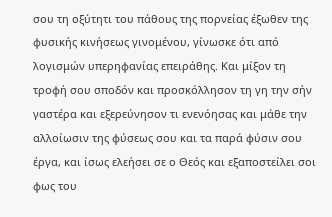σου τη οξύτητι του πάθους της πορνείας έξωθεν της φυσικής κινήσεως γινομένου, γίνωσκε ότι από λογισμών υπερηφανίας επειράθης. Και μίξον τη τροφή σου σποδόν και προσκόλλησον τη γη την σήν γαστέρα και εξερεύνησον τι ενενόησας και μάθε την αλλοίωσιν της φύσεως σου και τα παρά φύσιν σου έργα, και ίσως ελεήσει σε ο Θεός και εξαποστείλει σοι φως του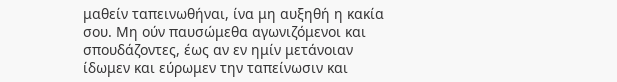μαθείν ταπεινωθήναι, ίνα μη αυξηθή η κακία σου. Μη ούν παυσώμεθα αγωνιζόμενοι και σπουδάζοντες, έως αν εν ημίν μετάνοιαν ίδωμεν και εύρωμεν την ταπείνωσιν και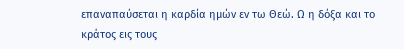επαναπαύσεται η καρδία ημών εν τω Θεώ. Ω η δόξα και το κράτος εις τους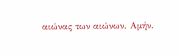αιώνας των αιώνων. Αμήν.